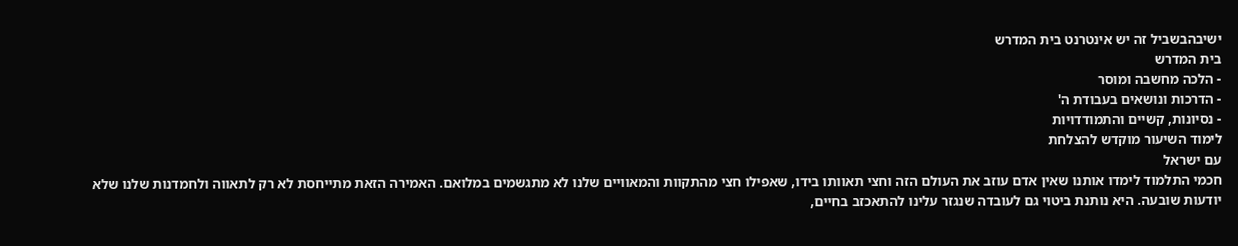ישיבהבשביל זה יש אינטרנט בית המדרש
בית המדרש
- הלכה מחשבה ומוסר
- הדרכות ונושאים בעבודת ה'
- נסיונות, קשיים והתמודדויות
לימוד השיעור מוקדש להצלחת
עם ישראל
חכמי התלמוד לימדו אותנו שאין אדם עוזב את העולם הזה וחצי תאוותו בידו, שאפילו חצי מהתקוות והמאוויים שלנו לא מתגשמים במלואם. האמירה הזאת מתייחסת לא רק לתאווה ולחמדנות שלנו שלא יודעות שובעה. היא נותנת ביטוי גם לעובדה שנגזר עלינו להתאכזב בחיים,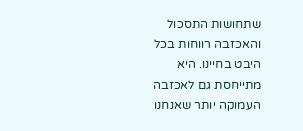שתחושות התסכול והאכזבה רווחות בכל היבט בחיינו. היא מתייחסת גם לאכזבה העמוקה יותר שאנחנו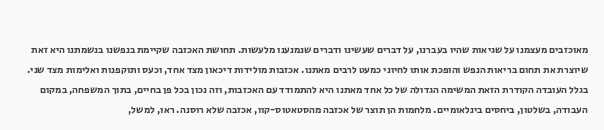מאוכזבים מעצמנו על שגיאות שהיו בעברנו, על דברים שעשינו ודברים שנמנענו מלעשות. תחושת האכזבה שקיימת בנפשנו בנשמתנו היא זאת שיוצרת את תחום בריאות הנפש והופכת אותו לחיוני כמעט לרבים מאתנו. אכזבות מולידות דיכאון מצד אחד, וכעס ותוקפנות ואלימות מצד שני.
בגלל העובדה הקודרת הזאת המשימה הגדולה של כל אחד מאתנו היא להתמודד עם האכזבות, וזה נכון בכל פן בחיים, בתוך המשפחה, במקום העבודה, בשלטון, ביחסים בינלאומיים. מלחמות הן תוצר של אכזבה מהסטאטוס-קוו, אכזבה שלא רוסנה. ראו, למשל,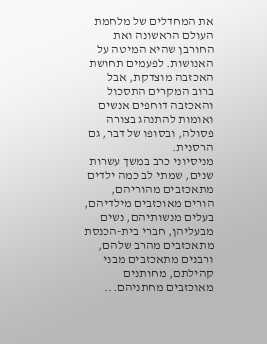את המחדלים של מלחמת העולם הראשונה ואת החורבן שהיא המיטה על האנושות. לפעמים תחושת האכזבה מוצדקת, אבל ברוב המקרים התסכול והאכזבה דוחפים אנשים ואומות להתנהג בצורה פסולה, ובסופו של דבר, גם הרסנית.
מניסיוני כרב במשך עשרות שנים, שמתי לב כמה ילדים מתאכזבים מהוריהם, הורים מאוכזבים מילדיהם, בעלים מנשותיהם, נשים מבעליהן, חברי בית-הכנסת מתאכזבים מהרב שלהם, ורבנים מתאכזבים מבני קהילתם, מחותנים מאוכזבים מחתניהם...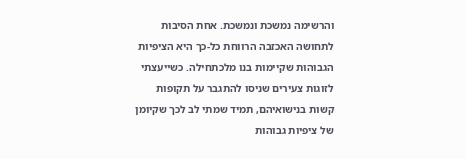והרשימה נמשכת ונמשכת. אחת הסיבות לתחושה האכזבה הרווחת כל-כך היא הציפיות הגבוהות שקיימות בנו מלכתחילה. כשייעצתי לזוגות צעירים שניסו להתגבר על תקופות קשות בנישואיהם, תמיד שמתי לב לכך שקיומן של ציפיות גבוהות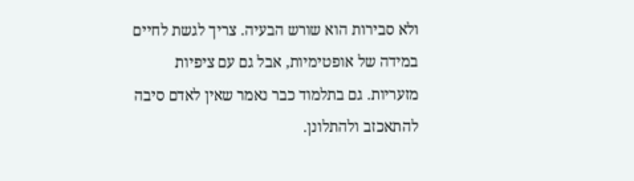ולא סבירות הוא שורש הבעיה. צריך לגשת לחיים במידה של אופטימיות, אבל גם עם ציפיות מזעריות. גם בתלמוד כבר נאמר שאין לאדם סיבה להתאכזב ולהתלונן.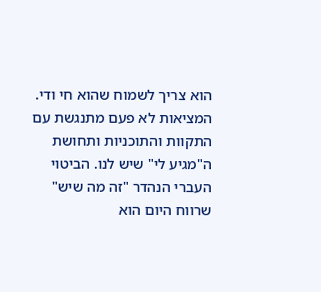הוא צריך לשמוח שהוא חי ודי.
המציאות לא פעם מתנגשת עם התקוות והתוכניות ותחושת ה"מגיע לי" שיש לנו. הביטוי העברי הנהדר "זה מה שיש" שרווח היום הוא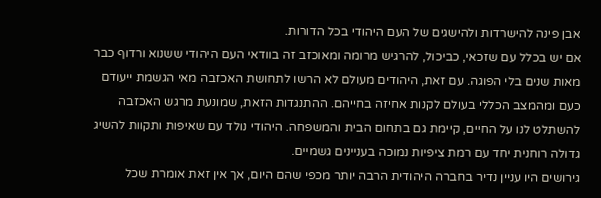אבן פינה להישרדות ולהישגים של העם היהודי בכל הדורות.
אם יש בכלל עם שזכאי, כביכול, להרגיש מרומה ומאוכזב זה בוודאי העם היהודי ששנוא ורדוף כבר מאות שנים בלי הפוגה. עם זאת, היהודים מעולם לא הרשו לתחושת האכזבה מאי הגשמת ייעודם כעם ומהמצב הכללי בעולם לקנות אחיזה בחייהם. ההתנגדות הזאת, שמונעת מרגש האכזבה להשתלט לנו על החיים, קיימת גם בתחום הבית והמשפחה. היהודי נולד עם שאיפות ותקוות להשיג גדולה רוחנית יחד עם רמת ציפיות נמוכה בעניינים גשמיים.
גירושים היו עניין נדיר בחברה היהודית הרבה יותר מכפי שהם היום, אך אין זאת אומרת שכל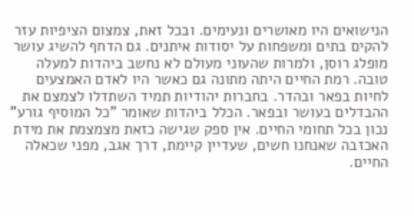הנישואים היו מאושרים ונעימים. ובכל זאת, צמצום הציפיות עזר להקים בתים ומשפחות על יסודות איתנים. גם הדחף להשיג עושר מופלג רוסן, ולמרות שהעוני מעולם לא נחשב ביהדות למעלה טובה. רמת החיים היתה מתונה גם כאשר היו לאדם האמצעים לחיות בפאר ובהדר. בחברות יהודיות תמיד השתדלו לצמצם את ההבדלים בעושר ובפאר. הכלל ביהדות שאומר "כל המוסיף גורע" נכון בכל תחומי החיים. אין ספק שגישה כזאת מצמצמת את מידת האכזבה שאנחנו חשים, שעדיין קיימת, דרך אגב, מפני שכאלה החיים.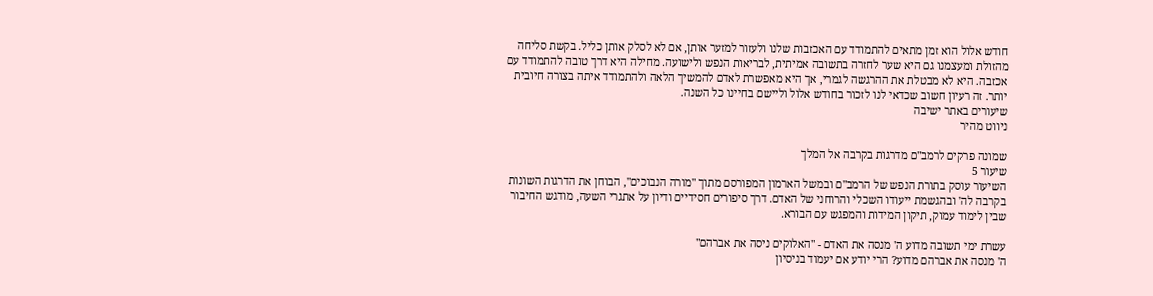חודש אלול הוא זמן מתאים להתמודד עם האכזבות שלנו ולעזור למזער אותן, אם לא לסלק אותן כליל. בקשת סליחה מהזולת ומעצמנו גם היא שער לחזרה בתשובה אמיתית, לבריאות הנפש ולישועה. מחילה היא דרך טובה להתמודד עם אכזבה. היא לא מבטלת את ההרגשה לגמרי, אך היא מאפשרת לאדם להמשיך הלאה ולהתמודד איתה בצורה חיובית יותר. זה רעיון חשוב שכדאי לנו לזכור בחודש אלול וליישם בחיינו כל השנה.
שיעורים באתר ישיבה
ניווט מהיר

שמונה פרקים לרמב"ם מדרגות בקרבה אל המלך
שיעור 5
השיעור עוסק בתורת הנפש של הרמב"ם ובמשל הארמון המפורסם מתוך "מורה הנבוכים", הבוחן את הדרגות השונות בקרבה לה' ובהגשמת ייעודו השכלי והרוחני של האדם. דרך סיפורים חסידיים ודיון על אתגרי השעה, מודגש החיבור שבין לימוד עמוק, תיקון המידות והמפגש עם הבורא.

עשרת ימי תשובה מדוע ה' מנסה את האדם - "האלוקים ניסה את אברהם"
ה' מנסה את אברהם מדוע? הרי יודע אם יעמוד בניסיון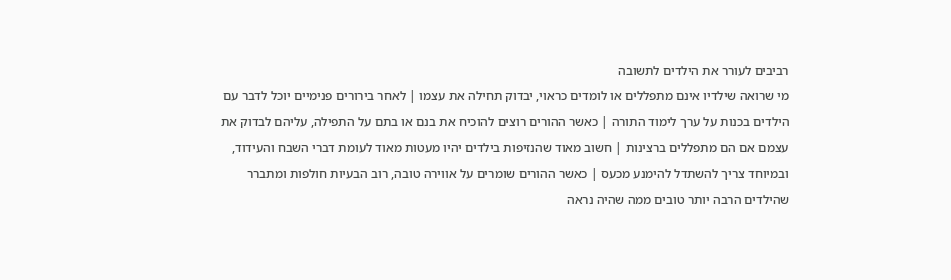רביבים לעורר את הילדים לתשובה
מי שרואה שילדיו אינם מתפללים או לומדים כראוי, יבדוק תחילה את עצמו | לאחר בירורים פנימיים יוכל לדבר עם הילדים בכנות על ערך לימוד התורה | כאשר ההורים רוצים להוכיח את בנם או בתם על התפילה, עליהם לבדוק את עצמם אם הם מתפללים ברצינות | חשוב מאוד שהנזיפות בילדים יהיו מעטות מאוד לעומת דברי השבח והעידוד, ובמיוחד צריך להשתדל להימנע מכעס | כאשר ההורים שומרים על אווירה טובה, רוב הבעיות חולפות ומתברר שהילדים הרבה יותר טובים ממה שהיה נראה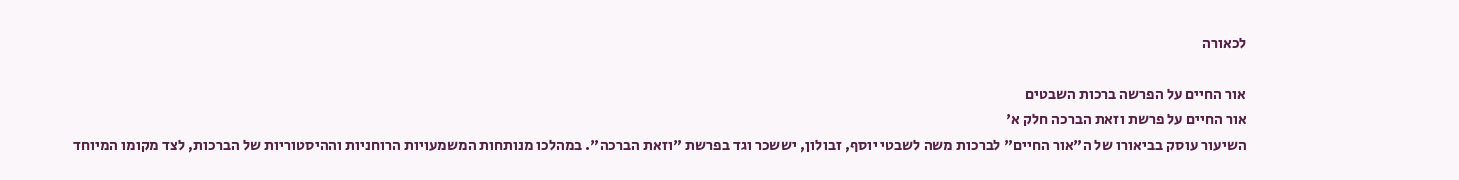לכאורה

אור החיים על הפרשה ברכות השבטים
אור החיים על פרשת וזאת הברכה חלק א'
השיעור עוסק בביאורו של ה"אור החיים" לברכות משה לשבטי יוסף, זבולון, יששכר וגד בפרשת "וזאת הברכה". במהלכו מנותחות המשמעויות הרוחניות וההיסטוריות של הברכות, לצד מקומו המיוחד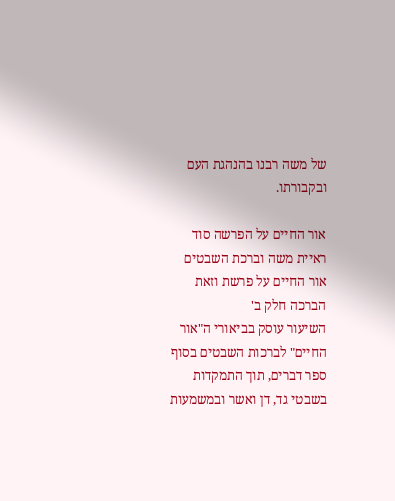של משה רבנו בהנהגת העם ובקבורתו.

אור החיים על הפרשה סוד ראיית משה וברכת השבטים
אור החיים על פרשת וזאת הברכה חלק ב'
השיעור עוסק בביאורי ה"אור החיים" לברכות השבטים בסוף ספר דברים, תוך התמקדות בשבטי גד, דן ואשר ובמשמעות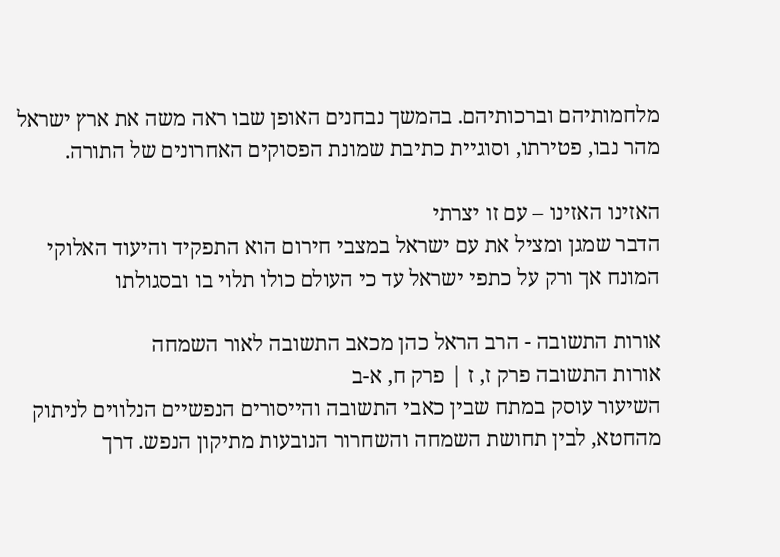מלחמותיהם וברכותיהם. בהמשך נבחנים האופן שבו ראה משה את ארץ ישראל מהר נבו, פטירתו, וסוגיית כתיבת שמונת הפסוקים האחרונים של התורה.

האזינו האזינו – עם זו יצרתי
הדבר שמגן ומציל את עם ישראל במצבי חירום הוא התפקיד והיעוד האלוקי המונח אך ורק על כתפי ישראל עד כי העולם כולו תלוי בו ובסגולתו

אורות התשובה - הרב הראל כהן מכאב התשובה לאור השמחה
אורות התשובה פרק ז, ז | פרק ח, א-ב
השיעור עוסק במתח שבין כאבי התשובה והייסורים הנפשיים הנלווים לניתוק מהחטא, לבין תחושת השמחה והשחרור הנובעות מתיקון הנפש. דרך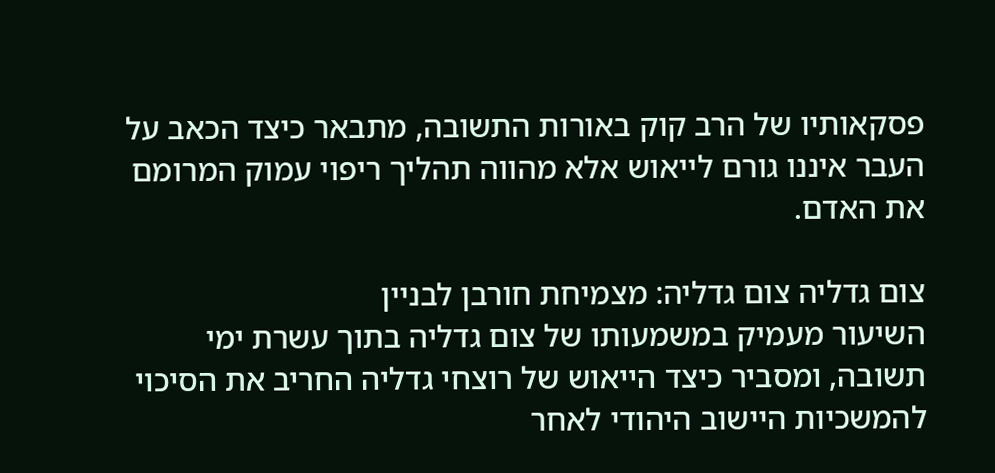פסקאותיו של הרב קוק באורות התשובה, מתבאר כיצד הכאב על העבר איננו גורם לייאוש אלא מהווה תהליך ריפוי עמוק המרומם את האדם.

צום גדליה צום גדליה: מצמיחת חורבן לבניין
השיעור מעמיק במשמעותו של צום גדליה בתוך עשרת ימי תשובה, ומסביר כיצד הייאוש של רוצחי גדליה החריב את הסיכוי להמשכיות היישוב היהודי לאחר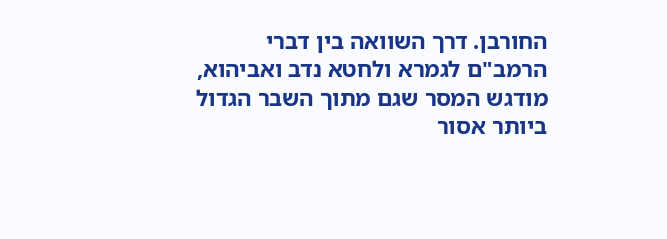החורבן. דרך השוואה בין דברי הרמב"ם לגמרא ולחטא נדב ואביהוא, מודגש המסר שגם מתוך השבר הגדול ביותר אסור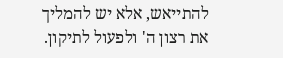להתייאש, אלא יש להמליך את רצון ה' ולפעול לתיקון.